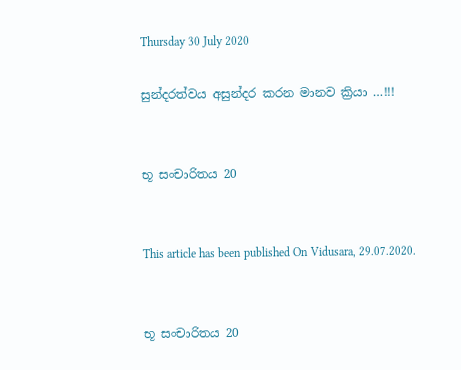Thursday 30 July 2020

සුන්දරත්වය අසුන්දර කරන මානව ක්‍රියා …!!!


භූ සංචාරිතය 20


This article has been published On Vidusara, 29.07.2020.


භූ සංචාරිතය 20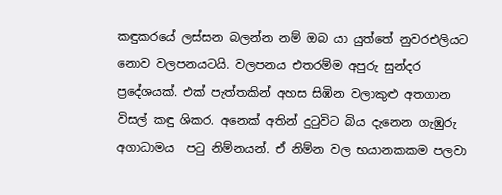කඳුකරයේ ලස්සන බලන්න නම් ඔබ යා යුත්තේ නුවරඑලියට නොව වලපනයටයි. වලපනය එතරම්ම අපුරු සුන්දර ප්‍රදේශයක්. එක් පැත්තකින් අහස සිඹින වලාකුළු අතගාන විසල් කඳු ශිකර. අනෙක් අතින් දුටුවිට බිය දැනෙන ගැඹුරු අගාධාමය  පටු නිම්නයන්. ඒ නිම්න වල භයානකකම පලවා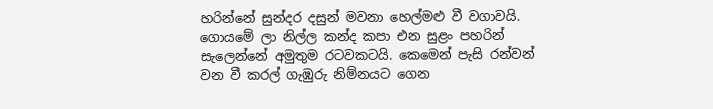හරින්නේ සුන්දර දසුන් මවනා හෙල්මළු වී වගාවයි. ගොයමේ ලා නිල්ල කන්ද කපා එන සුළං පහරින් සැලෙන්නේ අමුතුම රටවකටයි. කෙමෙන් පැසි රන්වන් වන වී කරල් ගැඹුරු නිම්නයට ගෙන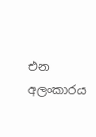එන අලංකාරය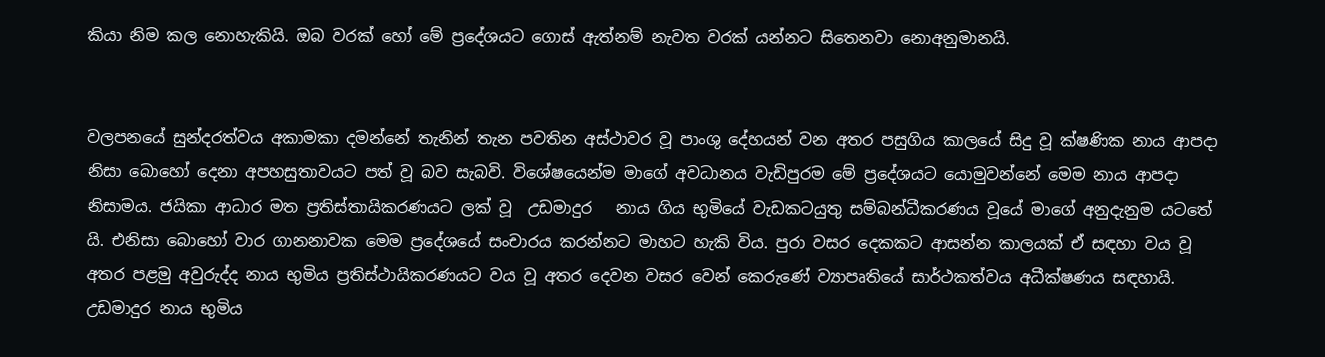කියා නිම කල නොහැකියි. ඔබ වරක් හෝ මේ ප්‍රදේශයට ගොස් ඇත්නම් නැවත වරක් යන්නට සිතෙනවා නොඅනුමානයි.


වලපනයේ සුන්දරත්වය අකාමකා දමන්නේ තැනින් තැන පවතින අස්ථාවර වූ පාංශු දේහයන් වන අතර පසුගිය කාලයේ සිදු වූ ක්ෂණික නාය ආපදා නිසා බොහෝ දෙනා අපහසුතාවයට පත් වූ බව සැබවි. විශේෂයෙන්ම මාගේ අවධානය වැඩිපුරම මේ ප්‍රදේශයට යොමුවන්නේ මෙම නාය ආපදා නිසාමය. ජයිකා ආධාර මත ප්‍රතිස්තායිකරණයට ලක් වූ  උඩමාදුර   නාය ගිය භුමියේ වැඩකටයුතු සම්බන්ධීකරණය වූයේ මාගේ අනුදැනුම යටතේ යි. එනිසා බොහෝ වාර ගානනාවක මෙම ප්‍රදේශයේ සංචාරය කරන්නට මාහට හැකි විය. පුරා වසර දෙකකට ආසන්න කාලයක් ඒ සඳහා වය වූ අතර පළමු අවුරුද්ද නාය භුමිය ප්‍රතිස්ථායිකරණයට වය වූ අතර දෙවන වසර වෙන් කෙරුණේ ව්‍යාපෘතියේ සාර්ථකත්වය අධීක්ෂණය සඳහායි. උඩමාදුර නාය භුමිය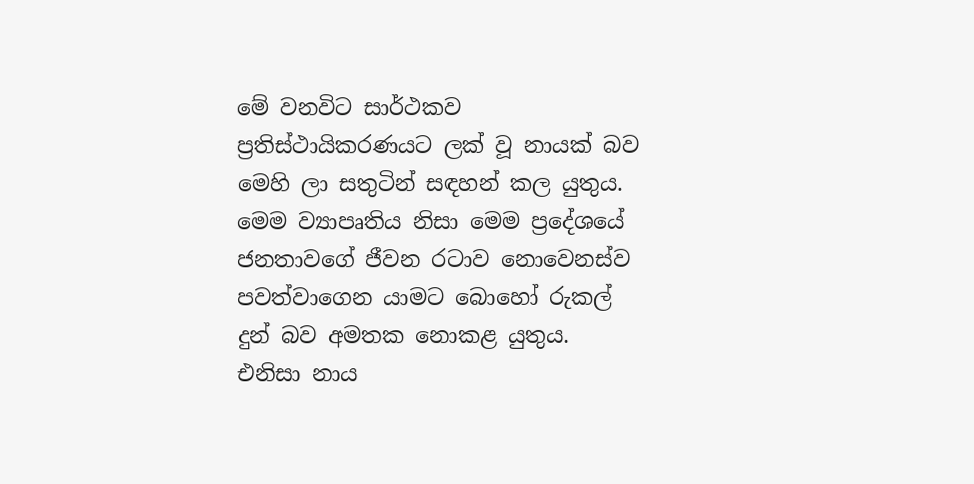මේ වනවිට සාර්ථකව ප්‍රතිස්ථායිකරණයට ලක් වූ නායක් බව මෙහි ලා සතුටින් සඳහන් කල යුතුය. මෙම ව්‍යාපෘතිය නිසා මෙම ප්‍රදේශයේ ජනතාවගේ ජීවන රටාව නොවෙනස්ව පවත්වාගෙන යාමට බොහෝ රුකල් දුන් බව අමතක නොකළ යුතුය. එනිසා නාය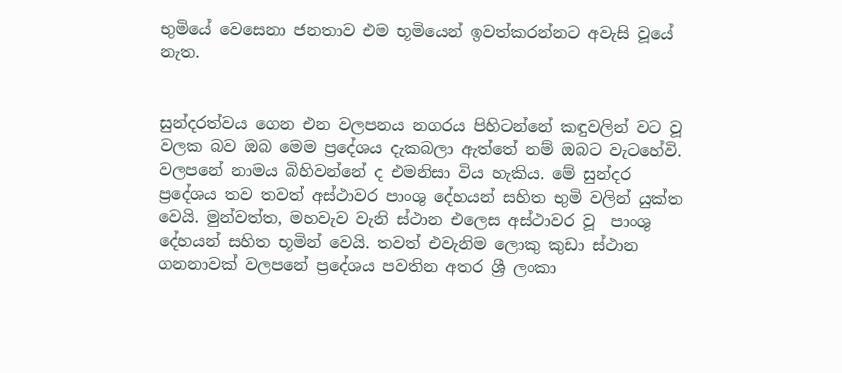භුමියේ වෙසෙනා ජනතාව එම භූමියෙන් ඉවත්කරන්නට අවැසි වූයේ නැත.


සුන්දරත්වය ගෙන එන වලපනය නගරය පිහිටන්නේ කඳුවලින් වට වූ වලක බව ඔබ මෙම ප්‍රදේශය දැකබලා ඇත්තේ නම් ඔබට වැටහේවි. වලපනේ නාමය බිහිවන්නේ ද එමනිසා විය හැකිය. මේ සුන්දර ප්‍රදේශය තව තවත් අස්ථාවර පාංශු දේහයන් සහිත භුමි වලින් යුක්ත වෙයි. මුන්වත්ත, මහවැව වැනි ස්ථාන එලෙස අස්ථාවර වූ  පාංශු දේහයන් සහිත භූමින් වෙයි. තවත් එවැනිම ලොකු කුඩා ස්ථාන ගනනාවක් වලපනේ ප්‍රදේශය පවතින අතර ශ්‍රී ලංකා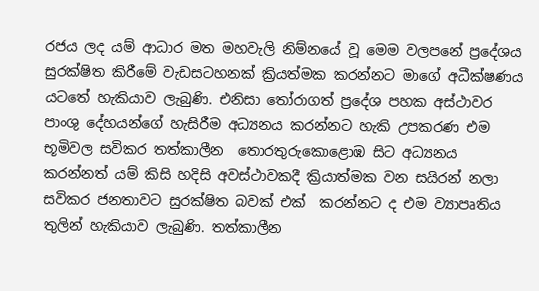රජය ලද යම් ආධාර මත මහවැලි නිම්නයේ වූ මෙම වලපනේ ප්‍රදේශය සුරක්ෂිත කිරීමේ වැඩසටහනක් ක්‍රියත්මක කරන්නට මාගේ අධීක්ෂණය යට‍තේ හැකියාව ලැබුණි. එනිසා තෝරාගත් ප්‍රදේශ පහක අස්ථාවර පාංශු දේහයන්ගේ හැසිරීම අධ්‍යනය කරන්නට හැකි උපකරණ එම භූමිවල සවිකර තත්කාලීන  තොරතුරුකොළොඹ සිට අධ්‍යනය කරන්නත් යම් කිසි හදිසි අවස්ථාවකදී ක්‍රියාත්මක වන සයිරන් නලා සවිකර ජනතාවට සුරක්ෂිත බවක් එක්  කරන්නට ද එම ව්‍යාපෘතිය තුලින් හැකියාව ලැබුණි. තත්කාලීන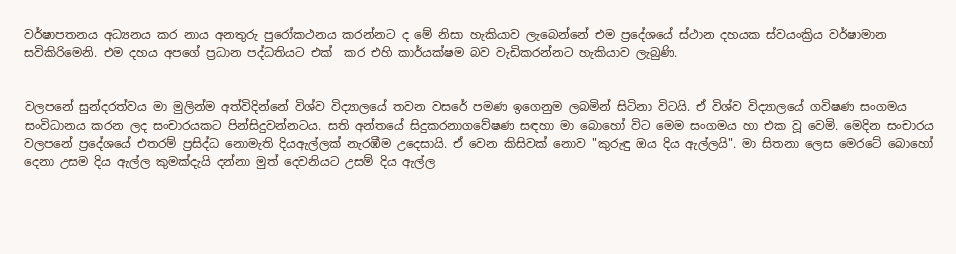වර්ෂාපතනය අධ්‍යනය කර නාය අනතුරු පුරෝකථනය කරන්නට ද මේ නිසා හැකියාව ලැබෙන්නේ එම ප්‍රදේශයේ ස්ථාන දහයක ස්වයංක්‍රිය වර්ෂාමාන සවිකිරිමෙනි. එම දහය අපගේ ප්‍රධාන පද්ධතියට එක්  කර එහි කාර්යක්ෂම බව වැඩිකරන්නට හැකියාව ලැබුණි.


වලපනේ සුන්දරත්වය මා මුලින්ම අත්විදින්නේ විශ්ව විද්‍යාලයේ තවන වසරේ පමණ ඉගෙනුම ලබමින් සිටිනා විටයි. ඒ විශ්ව විද්‍යාලයේ ගවිෂණ සංගමය සංවිධානය කරන ලද සංචාරයකට පින්සිදුවන්නටය. සති අන්තයේ සිදුකරනාගවේෂණ සඳහා මා බොහෝ විට මෙම සංගමය හා එක වූ වෙමි. මෙදින සංචාරය වලපනේ ප්‍රදේශයේ එතරම් ප්‍රසිද්ධ නොමැති දියඇල්ලක් නැරඹීම උදෙසායි. ඒ වෙන කිසිවක් නොව "කුරුඳු ඔය දිය ඇල්ලයි". මා සිතනා ලෙස මෙරටේ බොහෝ දෙනා උසම දිය ඇල්ල කුමක්දැයි දන්නා මුත් දෙවනියට උසම් දිය ඇල්ල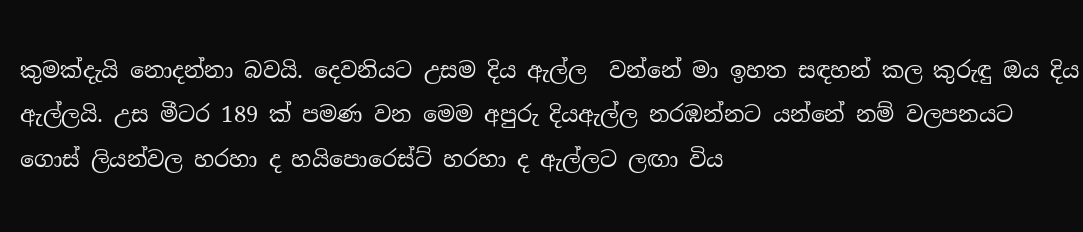කුමක්දැයි නොදන්නා බවයි. දෙවනියට උසම දිය ඇල්ල  වන්නේ මා ඉහත සඳහන් කල කුරුඳු ඔය දිය ඇල්ලයි. උස මීටර 189 ක් පමණ වන මෙම අපුරු දියඇල්ල නරඹන්නට යන්නේ නම් වලපනයට ගොස් ලියන්වල හරහා ද හයිපොරෙස්ට් හරහා ද ඇල්ලට ලඟා විය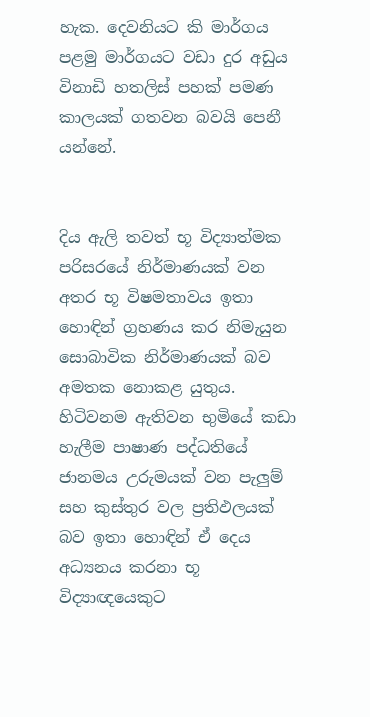හැක. දෙවනියට කි මාර්ගය පළමු මාර්ගයට වඩා දුර අඩුය විනාඩි හතලිස් පහක් පමණ කාලයක් ගතවන බවයි පෙනී යන්නේ.


දිය ඇලි තවත් භූ විද්‍යාත්මක පරිසරයේ නිර්මාණයක් වන අතර භූ විෂමතාවය ඉතා හොඳින් ග්‍රහණය කර නිමැයුන සොබාවික නිර්මාණයක් බව අමතක නොකළ යුතුය. හිටිවනම ඇතිවන භුමියේ කඩා හැලීම පාෂාණ පද්ධතියේ ජානමය උරුමයක් වන පැලුම් සහ කුස්තුර වල ප්‍රතිඵලයක් බව ඉතා හොඳින් ඒ දෙය අධ්‍යනය කරනා භූ විද්‍යාඥයෙකුට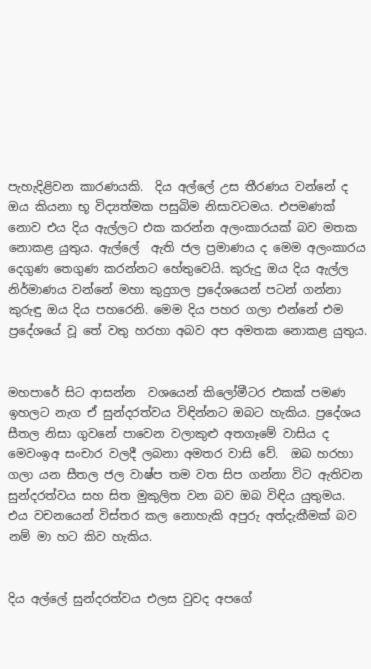පැහැදිළිවන කාරණයකි.  දිය අල්ලේ උස තීරණය වන්නේ ද ඔය කියනා භූ විද්‍යත්මක පසුබිම නිසාවටමය. එපමණක් නොව එය දිය ඇල්ලට එක කරන්න අලංකාරයක් බව මතක නොකළ යුතුය. ඇල්ලේ  ඇති ජල ප්‍රමාණය ද මෙම අලංකාරය දෙගුණ තෙගුණ කරන්නට හේතුවෙයි. කුරුදු ඔය දිය ඇල්ල නිර්මාණය වන්නේ මහා කුදුගල ප්‍රදේශයෙන් පටන් ගන්නා කුරුඳු ඔය දිය පහරෙනි. මෙම දිය පහර ගලා එන්නේ එම ප්‍රදේශයේ වූ තේ වතු හරහා අබව අප අමතක නොකළ යුතුය.


මහපාරේ සිට ආසන්න  වශයෙන් කිලෝමීටර එකක් පමණ ඉහලට නැග ඒ සුන්දරත්වය විඳින්නට ඔබට හැකිය. ප්‍රදේශය සීතල නිසා ගුවනේ පාවෙන වලාකුළු අතගෑමේ වාසිය ද මෙවංඉඅ සංචාර වලදී ලබනා අමතර වාසි වේ.  ඔබ හරහා ගලා යන සීතල ජල වාෂ්ප තම වත සිප ගන්නා විට ඇතිවන සුන්දරත්වය සහ සිත මුකුලිත වන බව ඔබ විඳිය යුතුමය. එය වචනයෙන් විස්තර කල නොහැකි අපුරු අත්දැකීමක් බව නම් මා හට කිව හැකිය.


දිය අල්ලේ සුන්දරත්වය එලස වුවද අපගේ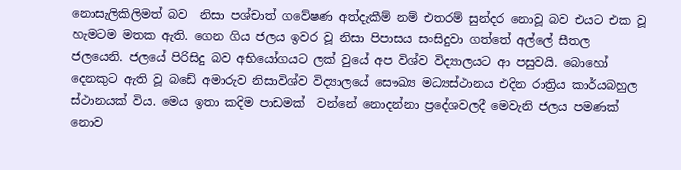නොසැලිකිලිමත් බව  නිසා පශ්චාත් ගවේෂණ අත්දැකීම් නම් එතරම් සුන්දර නොවූ බව එයට එක වූ හැමටම මතක ඇති. ගෙන ගිය ජලය ඉවර වූ නිසා පිපාසය සංසිදුවා ගත්තේ අල්ලේ සීතල ජලයෙනි. ජලයේ පිරිසිදු බව අභියෝගයට ලක් වුයේ අප විශ්ව විද්‍යාලයට ආ පසුවයි. බොහෝ දෙනකුට ඇති වූ බඩේ අමාරුව නිසාවිශ්ව විද්‍යාලයේ සෞඛ්‍ය මධ්‍යස්ථානය එදින රාත්‍රිය කාර්යබහුල ස්ථානයක් විය. මෙය ඉතා කදිම පාඩමක්  වන්නේ නොදන්නා ප්‍රදේශවලදී මෙවැනි ජලය පමණක් නොව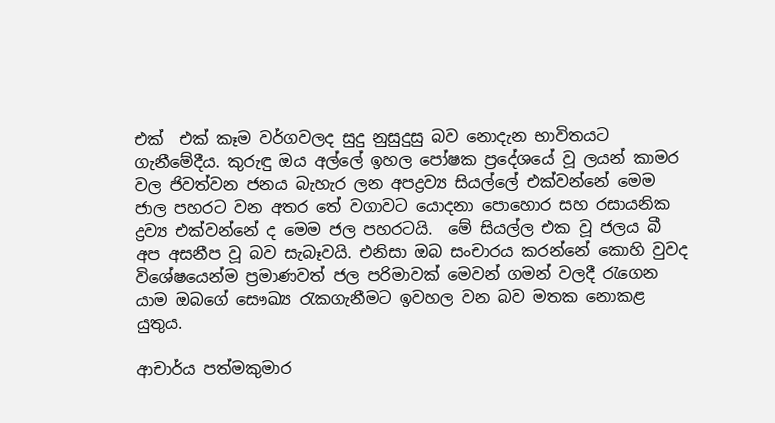එක්  එක් කෑම වර්ගවලද සුදු නුසුදුසු බව නොදැන භාවිතයට ගැනීමේදීය. කුරුඳු ඔය අල්ලේ ඉහල පෝෂක ප්‍රදේශයේ වූ ලයන් කාමර වල ජිවත්වන ජනය බැහැර ලන අපද්‍රව්‍ය සියල්ලේ එක්වන්නේ මෙම ජාල පහරට වන අතර තේ වගාවට යොදනා පොහොර සහ රසායනික ද්‍රව්‍ය එක්වන්නේ ද මෙම ජල පහරටයි.  මේ සියල්ල එක වූ ජලය බී  අප අසනීප වූ බව සැබෑවයි. එනිසා ඔබ සංචාරය කරන්නේ කොහි වුවද විශේෂයෙන්ම ප්‍රමාණවත් ජල පරිමාවක් මෙවන් ගමන් වලදී රැගෙන යාම ඔබගේ සෞඛ්‍ය රැකගැනීමට ඉවහල වන බව මතක නොකළ යුතුය.

ආචාර්ය පත්මකුමාර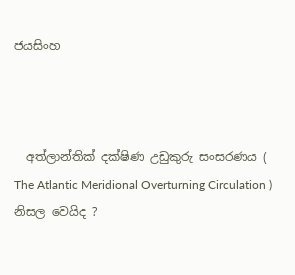ජයසිංහ



  අත්ලාන්තික් දක්ෂිණ උඩුකුරු සංසරණය ( The Atlantic Meridional Overturning Circulation ) නිසල වෙයිද ?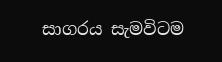සාගරය සැමවිටම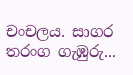චංචලය. සාගර තරංග ගැඹුරු...